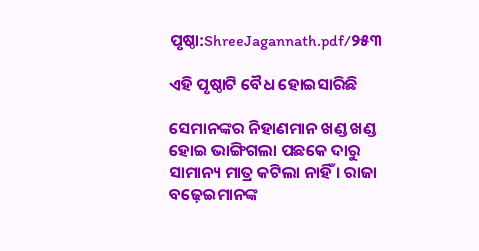ପୃଷ୍ଠା:ShreeJagannath.pdf/୨୫୩

ଏହି ପୃଷ୍ଠାଟି ବୈଧ ହୋଇସାରିଛି

ସେମାନଙ୍କର ନିହାଣମାନ ଖଣ୍ଡ ଖଣ୍ଡ ହୋଇ ଭାଙ୍ଗିଗଲା ପଛକେ ଦାରୁ ସାମାନ୍ୟ ମାତ୍ର କଟିଲା ନାହିଁ । ରାଜା ବଢ଼େଇମାନଙ୍କ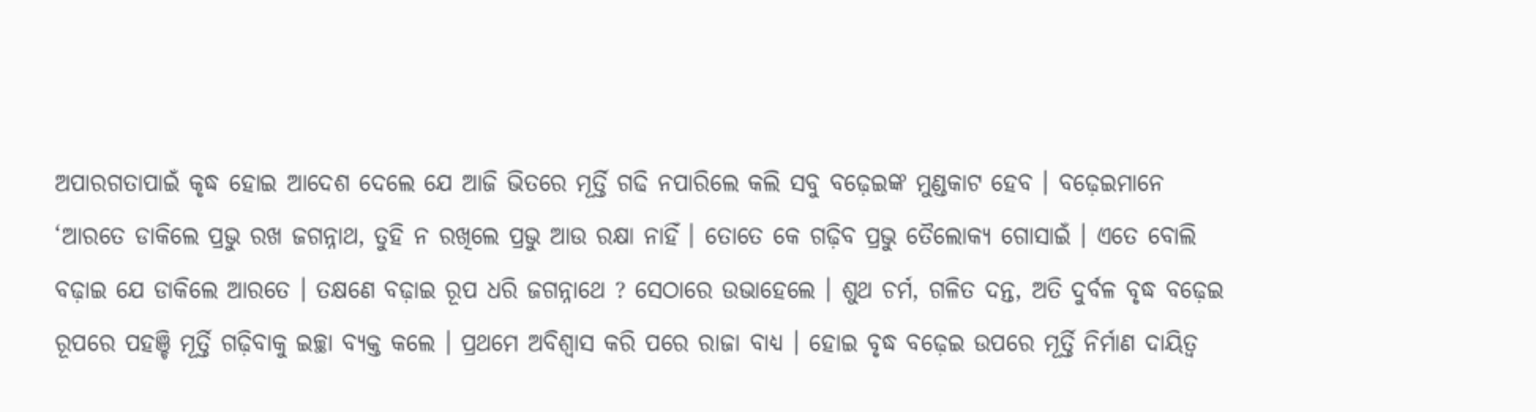ଅପାରଗତାପାଇଁ କୃଦ୍ଧ ହୋଇ ଆଦେଶ ଦେଲେ ଯେ ଆଜି ଭିତରେ ମୂର୍ତ୍ତି ଗଢି ନପାରିଲେ କଲି ସବୁ ବଢ଼େଇଙ୍କ ମୁଣ୍ଡକାଟ ହେବ । ବଢ଼େଇମାନେ ‘ଆରତେ ଡାକିଲେ ପ୍ରଭୁ ରଖ ଜଗନ୍ନାଥ, ତୁହି ନ ରଖିଲେ ପ୍ରଭୁ ଆଉ ରକ୍ଷା ନାହିଁ । ତୋତେ କେ ଗଢ଼ିବ ପ୍ରଭୁ ତୈଲୋକ୍ୟ ଗୋସାଇଁ । ଏତେ ବୋଲି ବଢ଼ାଇ ଯେ ଡାକିଲେ ଆରତେ । ତକ୍ଷଣେ ବଢ଼ାଇ ରୂପ ଧରି ଜଗନ୍ନାଥେ ? ସେଠାରେ ଉଭାହେଲେ । ଶୁଥ ଚର୍ମ, ଗଳିତ ଦନ୍ତ, ଅତି ଦୁର୍ବଳ ବୃଦ୍ଧ ବଢ଼େଇ ରୂପରେ ପହଞ୍ଚି ମୂର୍ତ୍ତି ଗଢ଼ିବାକୁ ଇଚ୍ଛା ବ୍ୟକ୍ତ କଲେ । ପ୍ରଥମେ ଅବିଶ୍ୱାସ କରି ପରେ ରାଜା ବାଧ୍ୟ । ହୋଇ ବୃଦ୍ଧ ବଢ଼େଇ ଉପରେ ମୂର୍ତ୍ତି ନିର୍ମାଣ ଦାୟିତ୍ବ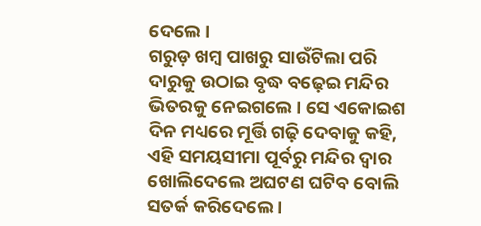ଦେଲେ ।
ଗରୁଡ଼ ଖମ୍ବ ପାଖରୁ ସାଉଁଟିଲା ପରି ଦାରୁକୁ ଉଠାଇ ବୃଦ୍ଧ ବଢ଼େଇ ମନ୍ଦିର ଭିତରକୁ ନେଇଗଲେ । ସେ ଏକୋଇଶ ଦିନ ମଧ୍ୟରେ ମୂର୍ତ୍ତି ଗଢ଼ି ଦେବାକୁ କହି, ଏହି ସମୟସୀମା ପୂର୍ବରୁ ମନ୍ଦିର ଦ୍ୱାର ଖୋଲିଦେଲେ ଅଘଟଣ ଘଟିବ ବୋଲି ସତର୍କ କରିଦେଲେ ।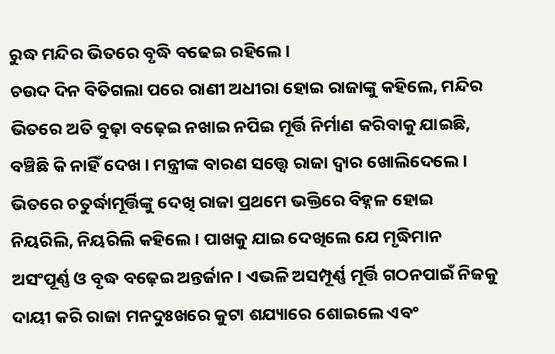ରୁଦ୍ଧ ମନ୍ଦିର ଭିତରେ ବୃଦ୍ଧି ବଢେଇ ରହିଲେ ।
ଚଉଦ ଦିନ ବିତିଗଲା ପରେ ରାଣୀ ଅଧୀରା ହୋଇ ରାଜାଙ୍କୁ କହିଲେ, ମନ୍ଦିର ଭିତରେ ଅତି ବୁଢ଼ା ବଢ଼େଇ ନଖାଇ ନପିଇ ମୂର୍ତ୍ତି ନିର୍ମାଣ କରିବାକୁ ଯାଇଛି, ବଞ୍ଚିଛି କି ନାହିଁ ଦେଖ । ମନ୍ତ୍ରୀଙ୍କ ବାରଣ ସତ୍ତ୍ୱେ ରାଜା ଦ୍ୱାର ଖୋଲିଦେଲେ । ଭିତରେ ଚତୁର୍ଦ୍ଧାମୂର୍ତ୍ତିଙ୍କୁ ଦେଖି ରାଜା ପ୍ରଥମେ ଭକ୍ତିରେ ବିହ୍ନଳ ହୋଇ ନିୟରିଲି, ନିୟରିଲି କହିଲେ । ପାଖକୁ ଯାଇ ଦେଖିଲେ ଯେ ମୃଦ୍ଧିମାନ ଅସଂପୂର୍ଣ୍ଣ ଓ ବୃଦ୍ଧ ବଢ଼େଇ ଅନ୍ତର୍ଜାନ। ଏଭଳି ଅସମ୍ପୂର୍ଣ୍ଣ ମୂର୍ତ୍ତି ଗଠନପାଇଁ ନିଜକୁ ଦାୟୀ କରି ରାଜା ମନଦୁଃଖରେ କୁଟା ଶଯ୍ୟାରେ ଶୋଇଲେ ଏବଂ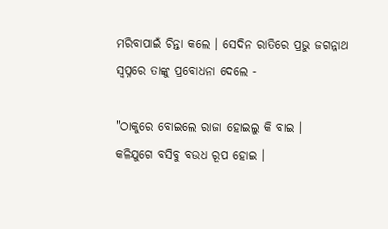ମରିବାପାଇଁ ଚିନ୍ତା କଲେ । ସେଦିନ ରାତିରେ ପ୍ରଭୁ ଜଗନ୍ନାଥ ସ୍ବପ୍ନରେ ତାଙ୍କୁ ପ୍ରବୋଧନା ଦେଲେ -

"ଠାକୁରେ ବୋଇଲେ ରାଜା ହୋଇଲୁ କି ବାଇ ।
କଳିଯୁଗେ ବସିବୁ ବଉଧ ରୂପ ହୋଇ ।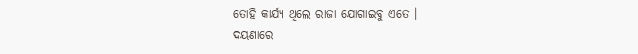ତୋହି କାର୍ଯ୍ୟ ଥିଲେ ରାଜା ଯୋଗାଇବୁ ଏତେ ।
ଦୟଣାରେ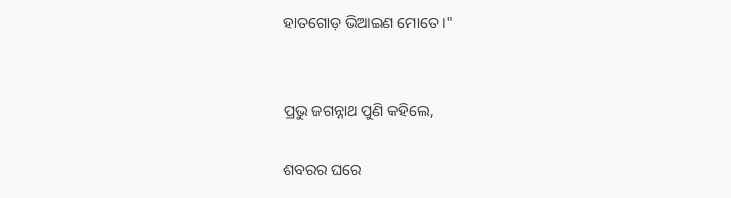ହାତଗୋଡ଼ ଭିଆଇଣ ମୋତେ ।"


ପ୍ରଭୁ ଜଗନ୍ନାଥ ପୁଣି କହିଲେ,

ଶବରର ଘରେ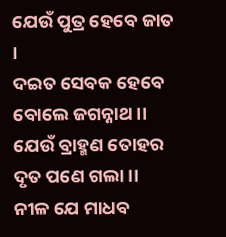ଯେଉଁ ପୁତ୍ର ହେବେ ଜାତ ।
ଦଇତ ସେବକ ହେବେ ବୋଲେ ଜଗନ୍ନାଥ ।।
ଯେଉଁ ବ୍ରାହ୍ମଣ ତୋହର ଦୃତ ପଣେ ଗଲା ।।
ନୀଳ ଯେ ମାଧବ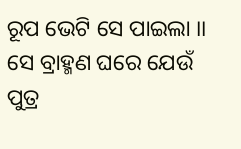ରୂପ ଭେଟି ସେ ପାଇଲା ।।
ସେ ବ୍ରାହ୍ମଣ ଘରେ ଯେଉଁ ପୁତ୍ର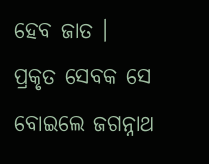ହେବ ଜାତ ।
ପ୍ରକୃତ ସେବକ ସେ ବୋଇଲେ ଜଗନ୍ନାଥ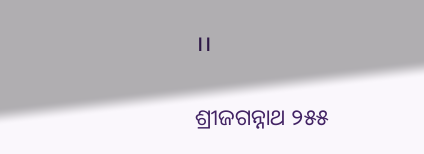।।

ଶ୍ରୀଜଗନ୍ନାଥ ୨୫୫